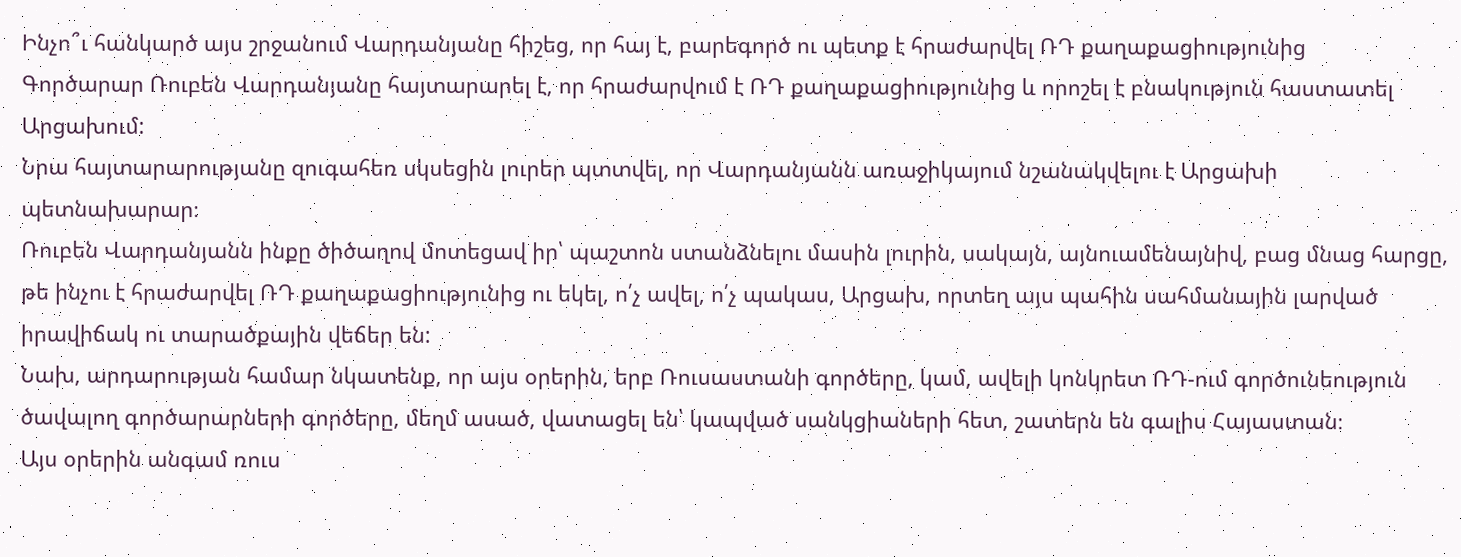Ինչո՞ւ հանկարծ այս շրջանում Վարդանյանը հիշեց, որ հայ է, բարեգործ ու պետք է հրաժարվել ՌԴ քաղաքացիությունից
Գործարար Ռուբեն Վարդանյանը հայտարարել է, որ հրաժարվում է ՌԴ քաղաքացիությունից և որոշել է բնակություն հաստատել Արցախում:
Նրա հայտարարությանը զուգահեռ սկսեցին լուրեր պտտվել, որ Վարդանյանն առաջիկայում նշանակվելու է Արցախի պետնախարար։
Ռուբեն Վարդանյանն ինքը ծիծաղով մոտեցավ իր՝ պաշտոն ստանձնելու մասին լուրին, սակայն, այնուամենայնիվ, բաց մնաց հարցը, թե ինչու է հրաժարվել ՌԴ քաղաքացիությունից ու եկել, ո՛չ ավել, ո՛չ պակաս, Արցախ, որտեղ այս պահին սահմանային լարված իրավիճակ ու տարածքային վեճեր են:
Նախ, արդարության համար նկատենք, որ այս օրերին, երբ Ռուսաստանի գործերը, կամ, ավելի կոնկրետ ՌԴ-ում գործունեություն ծավալող գործարարների գործերը, մեղմ ասած, վատացել են՝ կապված սանկցիաների հետ, շատերն են գալիս Հայաստան։
Այս օրերին անգամ ռուս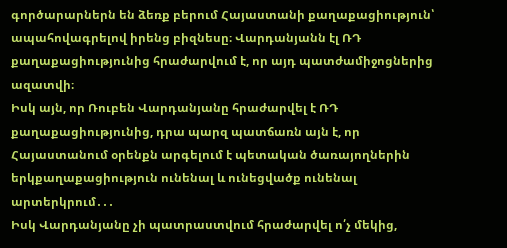գործարարներն են ձեռք բերում Հայաստանի քաղաքացիություն՝ ապահովագրելով իրենց բիզնեսը։ Վարդանյանն էլ ՌԴ քաղաքացիությունից հրաժարվում է, որ այդ պատժամիջոցներից ազատվի։
Իսկ այն, որ Ռուբեն Վարդանյանը հրաժարվել է ՌԴ քաղաքացիությունից, դրա պարզ պատճառն այն է, որ Հայաստանում օրենքն արգելում է պետական ծառայողներին երկքաղաքացիություն ունենալ և ունեցվածք ունենալ արտերկրում․․․
Իսկ Վարդանյանը չի պատրաստվում հրաժարվել ո՛չ մեկից,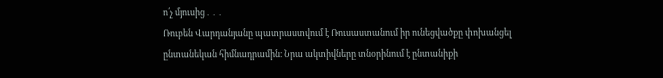ո՛չ մյուսից․․․
Ռուբեն Վարդանյանը պատրաստվում է Ռուսաստանում իր ունեցվածքը փոխանցել ընտանեկան հիմնադրամին։ Նրա ակտիվները տնօրինում է ընտանիքի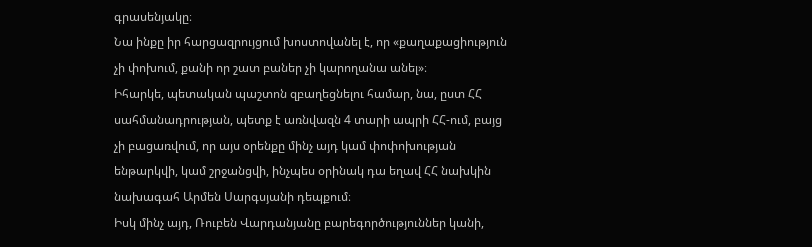գրասենյակը։
Նա ինքը իր հարցազրույցում խոստովանել է, որ «քաղաքացիություն չի փոխում, քանի որ շատ բաներ չի կարողանա անել»։
Իհարկե, պետական պաշտոն զբաղեցնելու համար, նա, ըստ ՀՀ սահմանադրության, պետք է առնվազն 4 տարի ապրի ՀՀ-ում, բայց չի բացառվում, որ այս օրենքը մինչ այդ կամ փոփոխության ենթարկվի, կամ շրջանցվի, ինչպես օրինակ դա եղավ ՀՀ նախկին նախագահ Արմեն Սարգսյանի դեպքում։
Իսկ մինչ այդ, Ռուբեն Վարդանյանը բարեգործություններ կանի,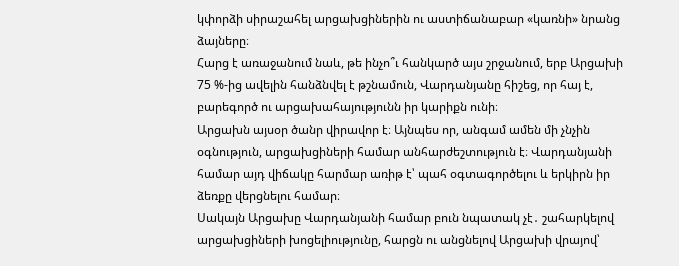կփորձի սիրաշահել արցախցիներին ու աստիճանաբար «կառնի» նրանց ձայները։
Հարց է առաջանում նաև, թե ինչո՞ւ հանկարծ այս շրջանում, երբ Արցախի 75 %-ից ավելին հանձնվել է թշնամուն, Վարդանյանը հիշեց, որ հայ է, բարեգործ ու արցախահայությունն իր կարիքն ունի։
Արցախն այսօր ծանր վիրավոր է։ Այնպես որ, անգամ ամեն մի չնչին օգնություն, արցախցիների համար անհարժեշտություն է։ Վարդանյանի համար այդ վիճակը հարմար առիթ է՝ պահ օգտագործելու և երկիրն իր ձեռքը վերցնելու համար։
Սակայն Արցախը Վարդանյանի համար բուն նպատակ չէ․ շահարկելով արցախցիների խոցելիությունը, հարցն ու անցնելով Արցախի վրայով՝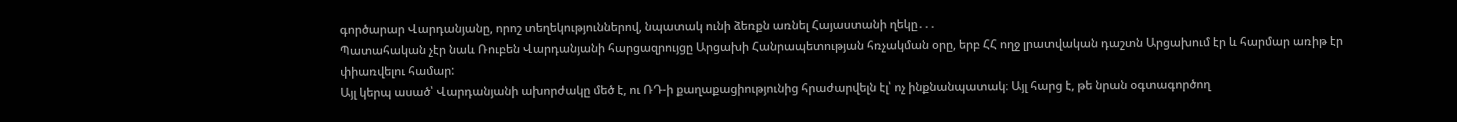գործարար Վարդանյանը, որոշ տեղեկություններով, նպատակ ունի ձեռքն առնել Հայաստանի ղեկը․․․
Պատահական չէր նաև Ռուբեն Վարդանյանի հարցազրույցը Արցախի Հանրապետության հռչակման օրը, երբ ՀՀ ողջ լրատվական դաշտն Արցախում էր և հարմար առիթ էր փիառվելու համար:
Այլ կերպ ասած՝ Վարդանյանի ախորժակը մեծ է, ու ՌԴ-ի քաղաքացիությունից հրաժարվելն էլ՝ ոչ ինքնանպատակ։ Այլ հարց է, թե նրան օգտագործող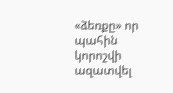«ձեռքը» որ պահին կորոշվի ազատվել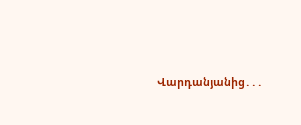Վարդանյանից․․․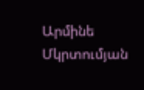Արմինե Մկրտումյան